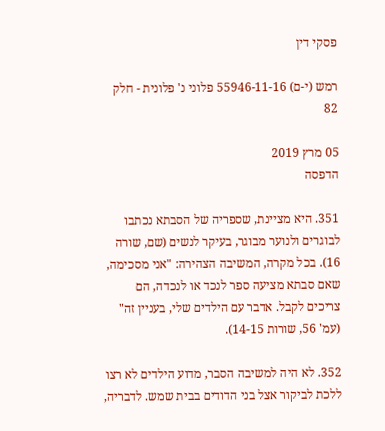פסקי דין

רמש (י-ם) 55946-11-16 פלוני נ' פלונית - חלק 82

05 מרץ 2019
הדפסה

351. היא מציינת, שספריה של הסבתא נכתבו לבוגרים ולנוער מבוגר, בעיקר לנשים (שם, שורה 16). בכל מקרה, המשיבה הצהירה: "אני מסכימה, שאם סבתא מציעה ספר לנכד או לנכדה, הם צריכים לקבל. אדבר עם הילדים שלי, בעניין זה" (עמ' 56, שורות 14-15).

352. לא היה למשיבה הסבר, מדוע הילדים לא רצו ללכת לביקור אצל בני הדודים בבית שמש. לדבריה,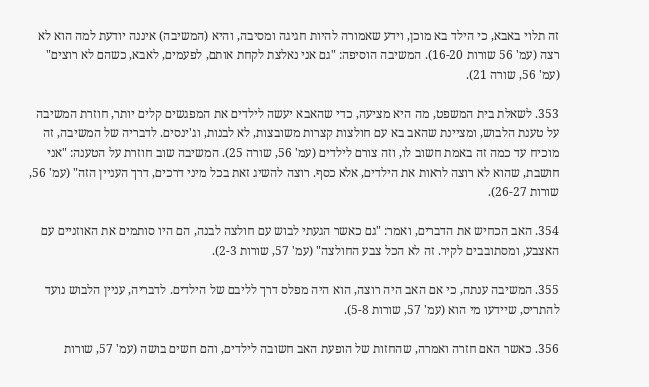זה תלוי באבא, כי הילד בא מוכן, וידע שאמורה להיות חגיגה ומסיבה, והיא (המשיבה) איננה יודעת למה הוא לא רצה (עמ' 56 שורות 16-20). המשיבה הוסיפה: "גם אני נאלצת לקחת אותם, לפעמים, לאבא, כשהם לא רוצים" (עמ' 56, שורה 21).

353. לשאלת בית המשפט, מה היא מציעה, כדי שהאבא יעשה לילדים את המפגשים קלים יותר, חוזרת המשיבה על טענת הלבוש, ומציינת שהאב בא עם חולצות קצרות משובצות, לא לבנות, וג'ינסים. לדבריה של המשיבה, זה מוכיח עד כמה זה באמת חשוב לו, וזה צורם לילדים (עמ' 56, שורה 25). המשיבה שוב חוזרת על הטענה: "אני חושבת, שהוא לא רוצה לראות את הילדים, אלא כסף. רוצה להשיג זאת בכל מיני דרכים, דרך העניין הזה" (עמ' 56, שורות 26-27).

354. האב הכחיש את הדברים, ואמר: "גם כאשר הגעתי לבוש עם חולצה לבנה, הם היו סותמים את האוזניים עם האצבע, ומסתובבים לקיר. זה לא הכל צבע החולצה" (עמ' 57, שורות 2-3).

355. המשיבה ענתה, כי אם האב היה רוצה, הוא היה מפלס דרך לליבם של הילדים. לדבריה, עניין הלבוש נועד להתריס, שיידעו מי הוא (עמ' 57, שורות 5-8).

356. כאשר האם חזרה ואמרה, שהחזות של הופעת האב חשובה לילדים, והם חשים בושה (עמ' 57, שורות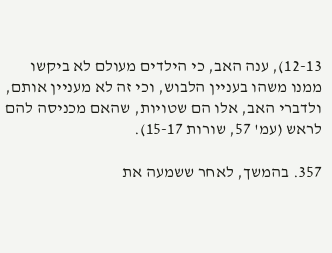12-13), ענה האב, כי הילדים מעולם לא ביקשו ממנו משהו בעניין הלבוש, וכי זה לא מעניין אותם, ולדברי האב, אלו הם שטויות, שהאם מכניסה להם לראש (עמ' 57, שורות 15-17).

357. בהמשך, לאחר ששמעה את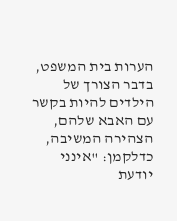הערות בית המשפט, בדבר הצורך של הילדים להיות בקשר עם האבא שלהם, הצהירה המשיבה, כדלקמן: "אינני יודעת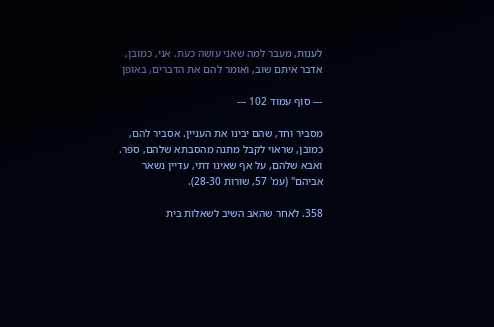לענות, מעבר למה שאני עושה כעת. אני, כמובן, אדבר איתם שוב, ואומר להם את הדברים, באופן

--- סוף עמוד 102 ---

מסביר וחד, שהם יבינו את העניין. אסביר להם, כמובן, שראוי לקבל מתנה מהסבתא שלהם, ספר. ואבא שלהם, על אף שאינו דתי, עדיין נשאר אביהם" (עמ' 57, שורות 28-30).

358. לאחר שהאב השיב לשאלות בית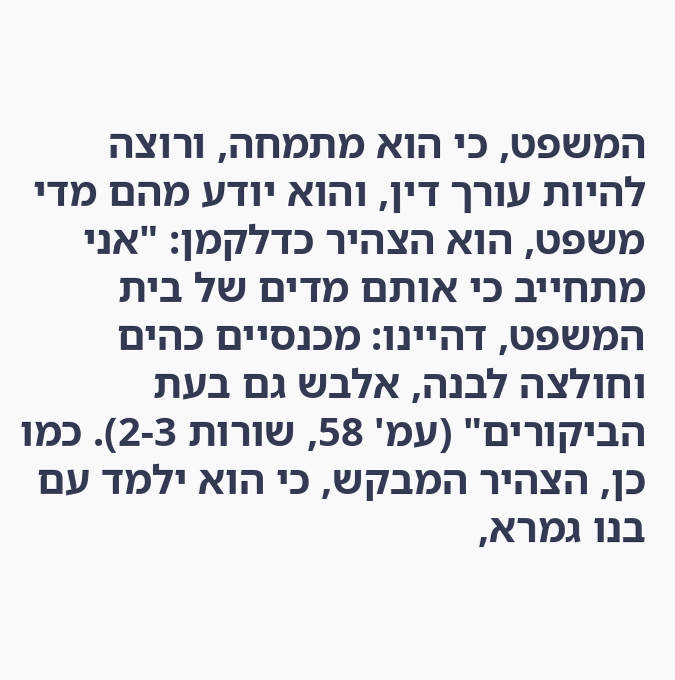המשפט, כי הוא מתמחה, ורוצה להיות עורך דין, והוא יודע מהם מדי משפט, הוא הצהיר כדלקמן: "אני מתחייב כי אותם מדים של בית המשפט, דהיינו: מכנסיים כהים וחולצה לבנה, אלבש גם בעת הביקורים" (עמ' 58, שורות 2-3). כמו כן, הצהיר המבקש, כי הוא ילמד עם בנו גמרא,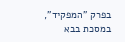בפרק "המפקיד", במסכת בבא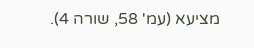מציעא (עמ' 58, שורה 4).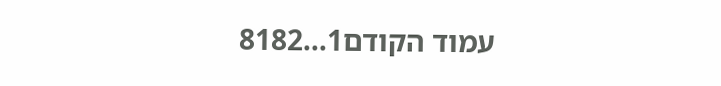עמוד הקודם1...8182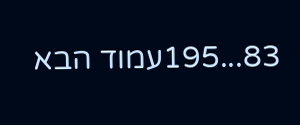83...195עמוד הבא